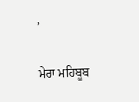,

ਮੇਰਾ ਮਹਿਬੂਬ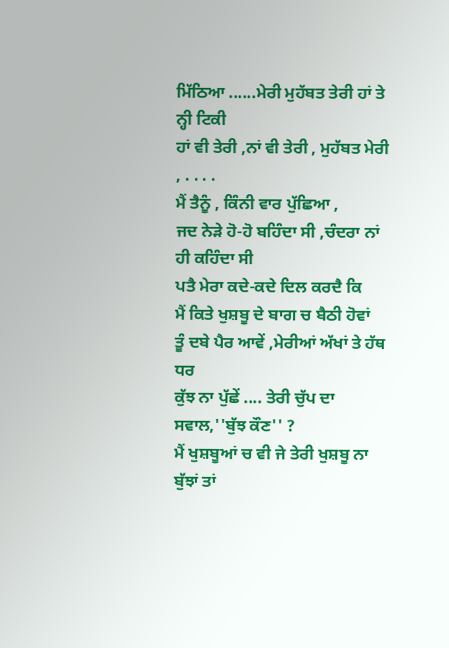ਮਿੱਠਿਆ ......ਮੇਰੀ ਮੁਹੱਬਤ ਤੇਰੀ ਹਾਂ ਤੇ ਨ੍ਹੀ ਟਿਕੀ
ਹਾਂ ਵੀ ਤੇਰੀ ,ਨਾਂ ਵੀ ਤੇਰੀ , ਮੁਹੱਬਤ ਮੇਰੀ , . . . .
ਮੈਂ ਤੈਨੂੰ , ਕਿੰਨੀ ਵਾਰ ਪੁੱਛਿਆ ,
ਜਦ ਨੇੜੇ ਹੋ-ਹੋ ਬਹਿੰਦਾ ਸੀ ,ਚੰਦਰਾ ਨਾਂ ਹੀ ਕਹਿੰਦਾ ਸੀ
ਪਤੈ ਮੇਰਾ ਕਦੇ-ਕਦੇ ਦਿਲ ਕਰਦੈ ਕਿ
ਮੈਂ ਕਿਤੇ ਖੁਸ਼ਬੂ ਦੇ ਬਾਗ ਚ ਬੈਠੀ ਹੋਵਾਂ
ਤੂੰ ਦਬੇ ਪੈਰ ਆਵੇਂ ,ਮੇਰੀਆਂ ਅੱਖਾਂ ਤੇ ਹੱਥ ਧਰ
ਕੁੱਝ ਨਾ ਪੁੱਛੇਂ .... ਤੇਰੀ ਚੁੱਪ ਦਾ ਸਵਾਲ,''ਬੁੱਝ ਕੌਣ'' ?
ਮੈਂ ਖੁਸ਼ਬੂਆਂ ਚ ਵੀ ਜੇ ਤੇਰੀ ਖੁਸ਼ਬੂ ਨਾ ਬੁੱਝਾਂ ਤਾਂ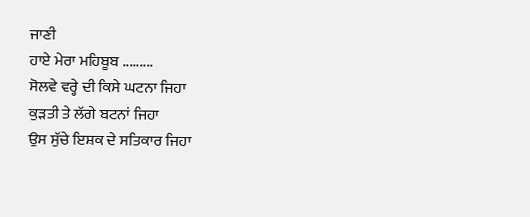ਜਾਣੀ
ਹਾਏ ਮੇਰਾ ਮਹਿਬੂਬ .........
ਸੋਲਵੇ ਵਰ੍ਹੇ ਦੀ ਕਿਸੇ ਘਟਨਾ ਜਿਹਾ
ਕੁੜਤੀ ਤੇ ਲੱਗੇ ਬਟਨਾਂ ਜਿਹਾ
ਉਸ ਸੁੱਚੇ ਇਸ਼ਕ ਦੇ ਸਤਿਕਾਰ ਜਿਹਾ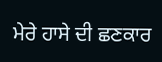ਮੇਰੇ ਹਾਸੇ ਦੀ ਛਣਕਾਰ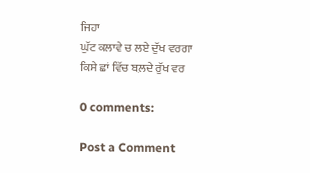ਜਿਹਾ
ਘੁੱਟ ਕਲਾਵੇ ਚ ਲਏ ਦੁੱਖ ਵਰਗਾ
ਕਿਸੇ ਛਾਂ ਵਿੱਚ ਬਲ਼ਦੇ ਰੁੱਖ ਵਰ

0 comments:

Post a Comment